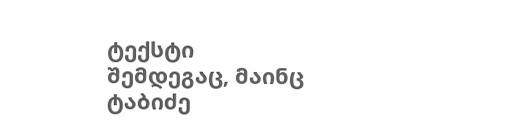ტექსტი
შემდეგაც, მაინც
ტაბიძე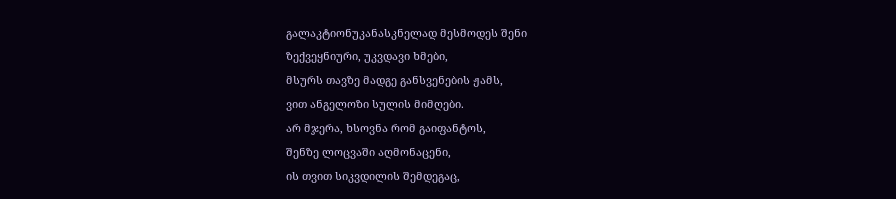გალაკტიონუკანასკნელად მესმოდეს შენი
ზექვეყნიური, უკვდავი ხმები,
მსურს თავზე მადგე განსვენების ჟამს,
ვით ანგელოზი სულის მიმღები.
არ მჯერა, ხსოვნა რომ გაიფანტოს,
შენზე ლოცვაში აღმონაცენი,
ის თვით სიკვდილის შემდეგაც,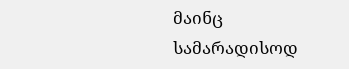მაინც
სამარადისოდ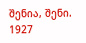შენია, შენი.
1927